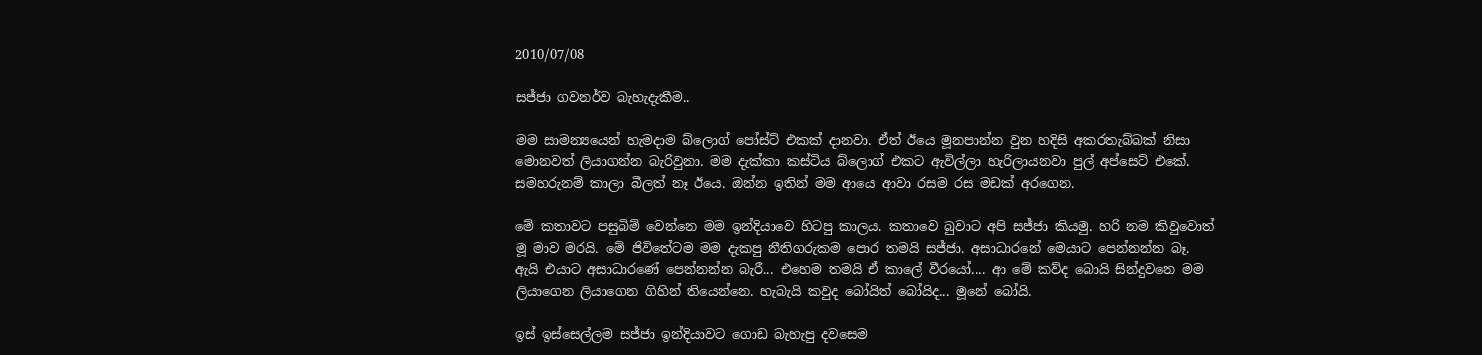2010/07/08

සජ්ජා ගවනර්ව බැහැදැකීම..

මම සාමන්‍යයෙන් හැමදාම බ්ලොග් පෝස්ට් එකක් දානවා. ඒත් ඊයෙ මූනපාන්න වුන හදිසි අකරතැබ්බක් නිසා මොනවත් ලියාගන්න බැරිවුනා. මම දැක්කා කස්ටිය බ්ලොග් එකට ඇවිල්ලා හැරිලායනවා පුල් අප්සෙට් එකේ. සමහරුනම් කාලා බීලත් නෑ ඊයෙ. ඔන්න ඉතින් මම ආයෙ ආවා රසම රස මඩක් අරගෙන.

මේ කතාවට පසුබිම් වෙන්නෙ මම ඉන්දියාවෙ හිටපු කාලය. කතාවෙ බුවාට අපි සජ්ජා කියමු. හරි නම කිවුවොත් මූ මාව මරයි. මේ ජිවිතේටම මම දැකපු නීතිගරුකම පොර තමයි සජ්ජා. අසාධාරනේ මෙයාට පෙන්නන්න බෑ. ඇයි එයාට අසාධාරණේ පෙන්නන්න බැරී... එහෙම තමයි ඒ කාලේ වීරයෝ.... ආ මේ කව්ද බොයි සින්දුවනෙ මම ලියාගෙන ලියාගෙන ගිහින් තියෙන්නෙ. හැබැයි කවුද බෝයිත් බෝයිද... මූනේ බෝයි.

ඉස් ඉස්සෙල්ලම සජ්ජා ඉන්දියාවට ගොඩ බැහැපු දවසෙම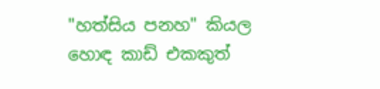"හත්සිය පනහ" කියල හොඳ කාඩ් එකකුත්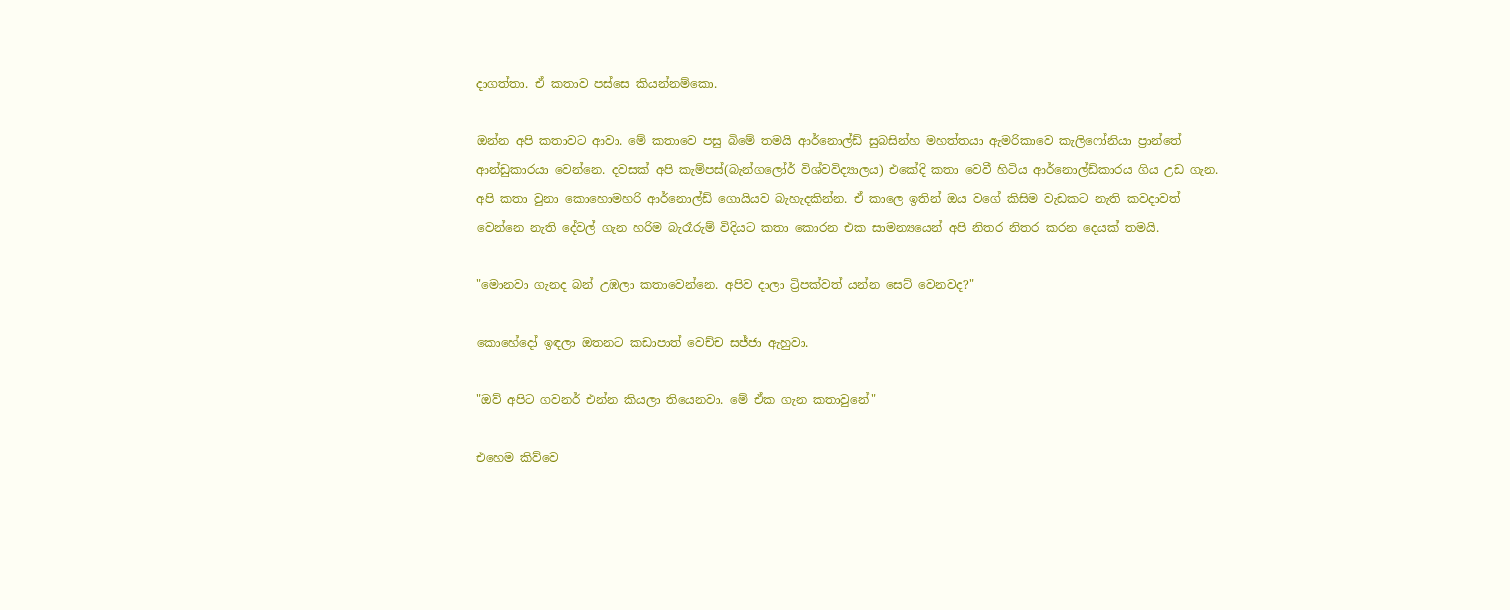දාගත්තා. ඒ කතාව පස්සෙ කියන්නම්කො.

ඔන්න අපි කතාවට ආවා. මේ කතාවෙ පසු බිමේ තමයි ආර්නොල්ඩ් සුබසින්හ මහත්තයා ඇමරිකාවෙ කැලිෆෝනියා ප්‍රාන්තේ ආන්ඩුකාරයා වෙන්නෙ. දවසක් අපි කැම්පස්(බැන්ගලෝර් විශ්වවිද්‍යාලය) එකේදි කතා වෙවී හිටිය ආර්නොල්ඩ්කාරය ගිය උඩ ගැන. අපි කතා වුනා කොහොමහරි ආර්නොල්ඩ් ගොයියව බැහැදකින්න. ඒ කාලෙ ඉතින් ඔය වගේ කිසිම වැඩකට නැති කවදාවත් වෙන්නෙ නැති දේවල් ගැන හරිම බැරෑරුම් විදියට කතා කොරන එක සාමන්‍යයෙන් අපි නිතර නිතර කරන දෙයක් තමයි.

"මොනවා ගැනද බන් උඹලා කතාවෙන්නෙ. අපිව දාලා ට්‍රිපක්වත් යන්න සෙට් වෙනවද?"

කොහේදෝ ඉඳලා ඔතනට කඩාපාත් වෙච්ච සජ්ජා ඇහුවා.

"ඔව් අපිට ගවනර් එන්න කියලා තියෙනවා. මේ ඒක ගැන කතාවුනේ"

එහෙම කිව්වෙ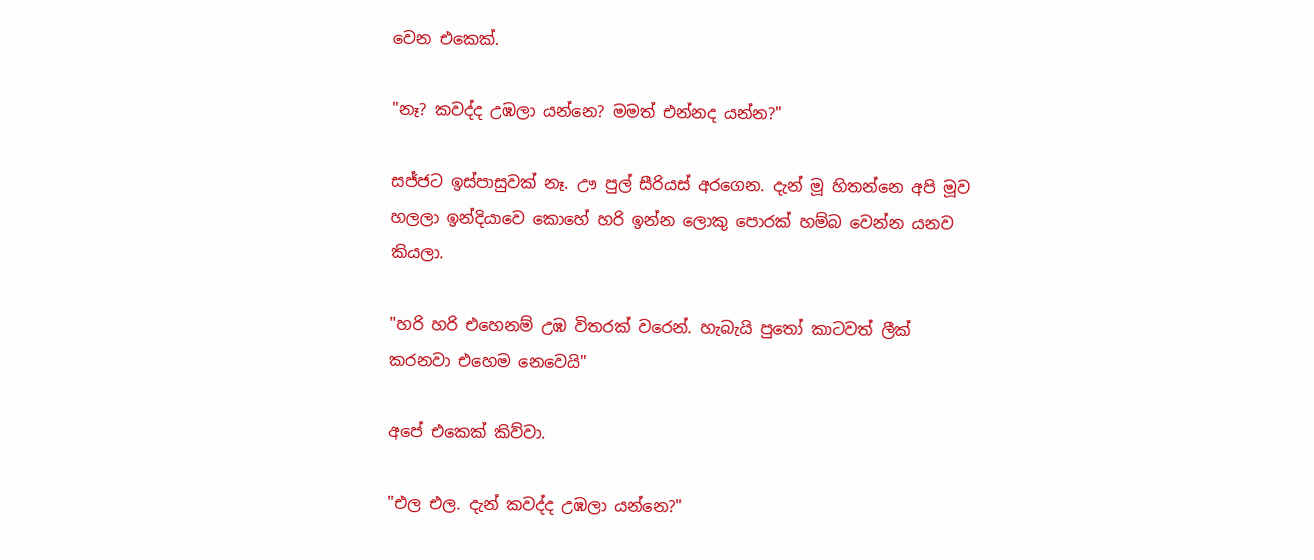වෙන එකෙක්.

"නෑ? කවද්ද උඹලා යන්නෙ? මමත් එන්නද යන්න?"

සජ්ජට ඉස්පාසුවක් නෑ. ඌ පුල් සීරියස් අරගෙන. දැන් මූ හිතන්නෙ අපි මූව හලලා ඉන්දියාවෙ කොහේ හරි ඉන්න ලොකු පොරක් හම්බ වෙන්න යනව කියලා.

"හරි හරි එහෙනම් උඹ විතරක් වරෙන්. හැබැයි පුතෝ කාටවත් ලීක් කරනවා එහෙම නෙවෙයි"

අපේ එකෙක් කිව්වා.

"එල එල. දැන් කවද්ද උඹලා යන්නෙ?"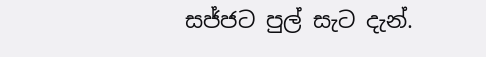සජ්ජට පුල් සැට දැන්.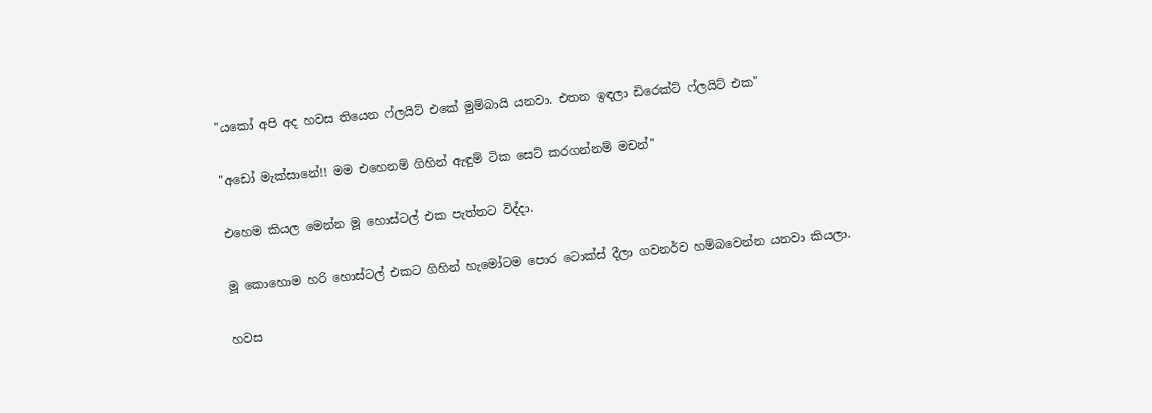"යකෝ අපි අද හවස තියෙන ෆ්ලයිට් එකේ මුම්බායි යනවා. එතන ඉඳලා ඩිරෙක්ට් ෆ්ලයිට් එක"

"අඩෝ මැක්සානේ!! මම එහෙනම් ගිහින් ඇඳුම් ටික සෙට් කරගන්නම් මචන්"

එහෙම කියල මෙන්න මූ හොස්ටල් එක පැත්තට විද්දා.

මූ කොහොම හරි හොස්ටල් එකට ගිහින් හැමෝටම පොර ටොක්ස් දීලා ගවනර්ව හම්බවෙන්න යනවා කියලා.

හවස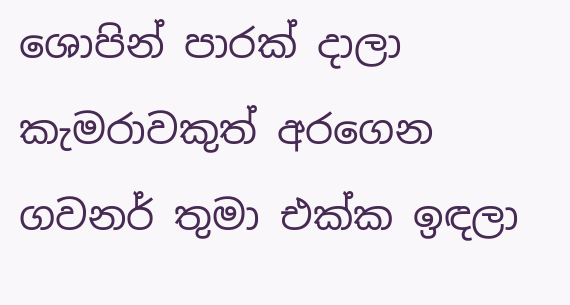ශොපින් පාරක් දාලා කැමරාවකුත් අරගෙන ගවනර් තුමා එක්ක ඉඳලා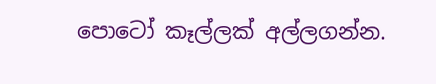පොටෝ කෑල්ලක් අල්ලගන්න.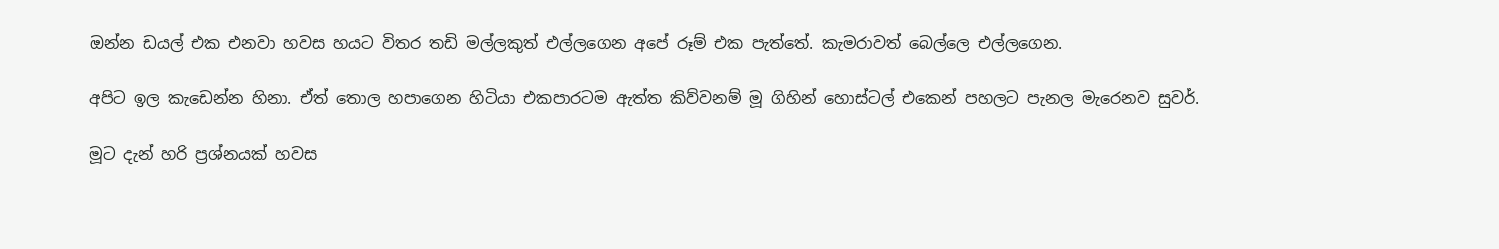ඔන්න ඩයල් එක එනවා හවස හයට විතර තඩි මල්ලකුත් එල්ලගෙන අපේ රූම් එක පැත්තේ. කැමරාවත් බෙල්ලෙ එල්ලගෙන.

අපිට ඉල කැඩෙන්න හිනා. ඒත් තොල හපාගෙන හිටියා එකපාරටම ඇත්ත කිව්වනම් මූ ගිහින් හොස්ටල් එකෙන් පහලට පැනල මැරෙනව සුවර්.

මූට දැන් හරි ප්‍රශ්නයක් හවස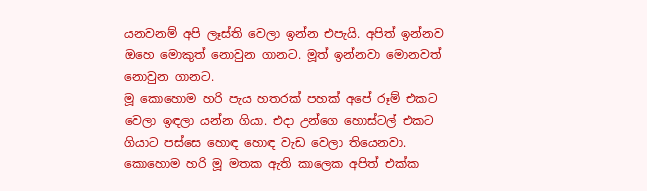යනවනම් අපි ලෑස්ති වෙලා ඉන්න එපැයි. අපිත් ඉන්නව ඔහෙ මොකුත් නොවුන ගානට. මූත් ඉන්නවා මොනවත් නොවුන ගානට.
මූ කොහොම හරි පැය හතරක් පහක් අපේ රූම් එකට වෙලා ඉඳලා යන්න ගියා. එදා උන්ගෙ හොස්ටල් එකට ගියාට පස්සෙ හොඳ හොඳ වැඩ වෙලා තියෙනවා.
කොහොම හරි මූ මතක ඇති කාලෙක අපිත් එක්ක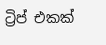ට්‍රිප් එකක්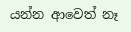යන්න ආවෙත් නෑ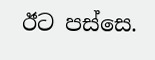ඊට පස්සෙ.